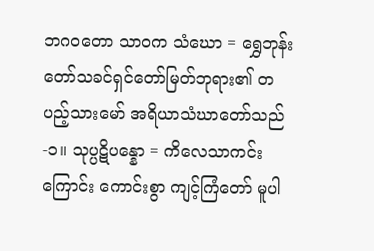ဘဂဝတော သာဝက သံဃော = ရွှေဘုန်းတော်သခင်ရှင်တော်မြတ်ဘုရား၏ တပည့်သားမော် အရိယာသံဃာတော်သည်-၁။ သုပ္ပဋိပန္နော = ကိလေသာကင်းကြောင်း ကောင်းစွာ ကျင့်ကြံတော် မူပါ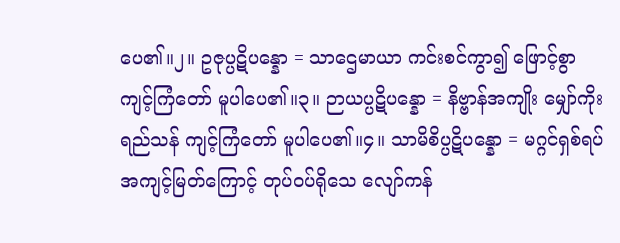ပေ၏။၂။ ဥဇုပ္ပဋိပန္နော = သာဌေမာယာ ကင်းစင်ကွာ၍ ဖြောင့်စွာ ကျင့်ကြံတော် မူပါပေ၏။၃။ ဉာယပ္ပဋိပန္နော = နိဗ္ဗာန်အကျိုး မျှော်ကိုး ရည်သန် ကျင့်ကြံတော် မူပါပေ၏။၄။ သာမိစိပ္ပဋိပန္နော = မဂ္ဂင်ရှစ်ရပ် အကျင့်မြတ်ကြောင့် တုပ်ဝပ်ရိုသေ လျော်ကန်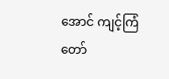အောင် ကျင့်ကြံတော်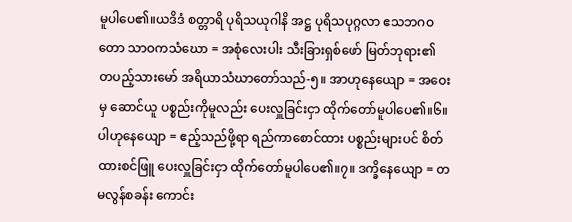မူပါပေ၏။ယဒိဒံ စတ္တာရိ ပုရိသယုဂါနိ အဋ္ဌ ပုရိသပုဂ္ဂလာ ဧသဘဂဝတော သာဝကသံဃော = အစုံလေးပါး သီးခြားရှစ်ဖော် မြတ်ဘုရား၏ တပည့်သားမော် အရိယာသံဃာတော်သည်-၅။ အာဟုနေယျော = အဝေးမှ ဆောင်ယူ ပစ္စည်းကိုမူလည်း ပေးလှူခြင်းငှာ ထိုက်တော်မူပါပေ၏။၆။ ပါဟုနေယျော = ဧည့်သည်ဖို့ရာ ရည်ကာစောင်ထား ပစ္စည်းများပင် စိတ်ထားစင်ဖြူ ပေးလှူခြင်းငှာ ထိုက်တော်မူပါပေ၏။၇။ ဒက္ခိနေယျော = တမလွန်စခန်း ကောင်း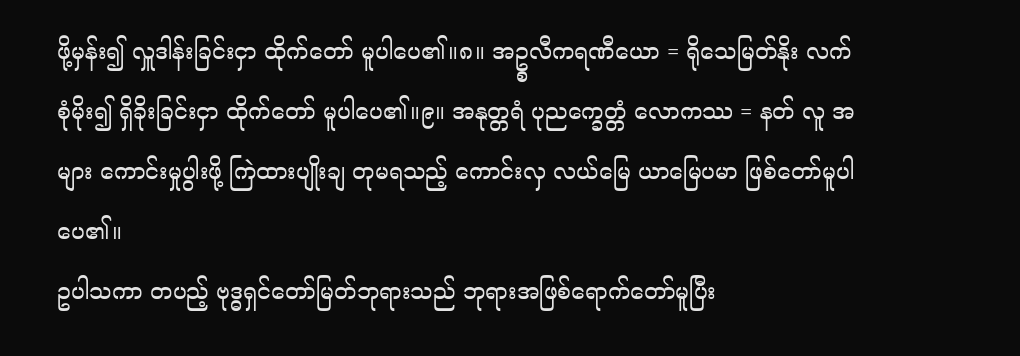ဖို့မှန်း၍ လှူဒါန်းခြင်းငှာ ထိုက်တော် မူပါပေ၏။၈။ အဥ္စလီကရဏီယော = ရိုသေမြတ်နိုး လက်စုံမိုး၍ ရှိခိုးခြင်းငှာ ထိုက်တော် မူပါပေ၏။၉။ အနုတ္တရံ ပုညက္ခေတ္တံ လောကဿ = နတ် လူ အများ ကောင်းမှုပွါးဖို့ ကြဲထားပျိုးချ တုမရသည့် ကောင်းလှ လယ်မြေ ယာမြေပမာ ဖြစ်တော်မူပါပေ၏။
ဥပါသကာ တပည့် ဗုဒ္ဓရှင်တော်မြတ်ဘုရားသည် ဘုရားအဖြစ်ရောက်တော်မူပြီး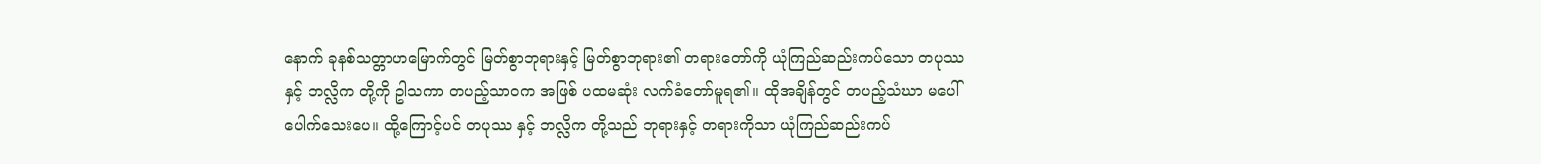နောက် ခုနစ်သတ္တာဟမြောက်တွင် မြတ်စွာဘုရားနှင့် မြတ်စွာဘုရား၏ တရားတော်ကို ယုံကြည်ဆည်းကပ်သော တပုဿ နှင့် ဘလ္လိက တို့ကို ဥါသကာ တပည့်သာဝက အဖြစ် ပထမဆုံး လက်ခံတော်မူရ၏။ ထိုအချိန်တွင် တပည့်သံဃာ မပေါ်ပေါက်သေးပေ။ ထို့ကြောင့်ပင် တပုဿ နှင့် ဘလ္လိက တို့သည် ဘုရားနှင့် တရားကိုသာ ယုံကြည်ဆည်းကပ်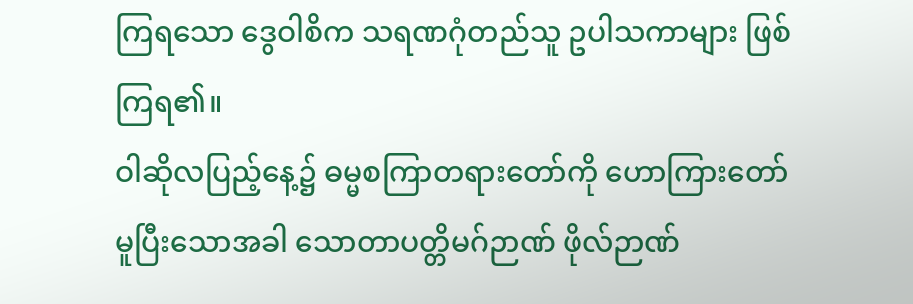ကြရသော ဒွေဝါစိက သရဏဂုံတည်သူ ဥပါသကာများ ဖြစ်ကြရ၏။
ဝါဆိုလပြည့်နေ့၌ ဓမ္မစကြာတရားတော်ကို ဟောကြားတော်မူပြီးသောအခါ သောတာပတ္တိမဂ်ဉာဏ် ဖိုလ်ဉာဏ်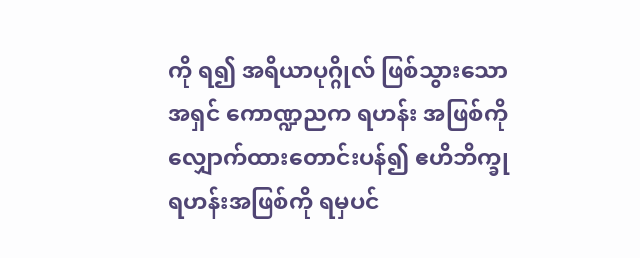ကို ရ၍ အရိယာပုဂ္ဂိုလ် ဖြစ်သွားသော အရှင် ကောဏ္ဍညက ရဟန်း အဖြစ်ကို လျှောက်ထားတောင်းပန်၍ ဧဟိဘိက္ခု ရဟန်းအဖြစ်ကို ရမှပင်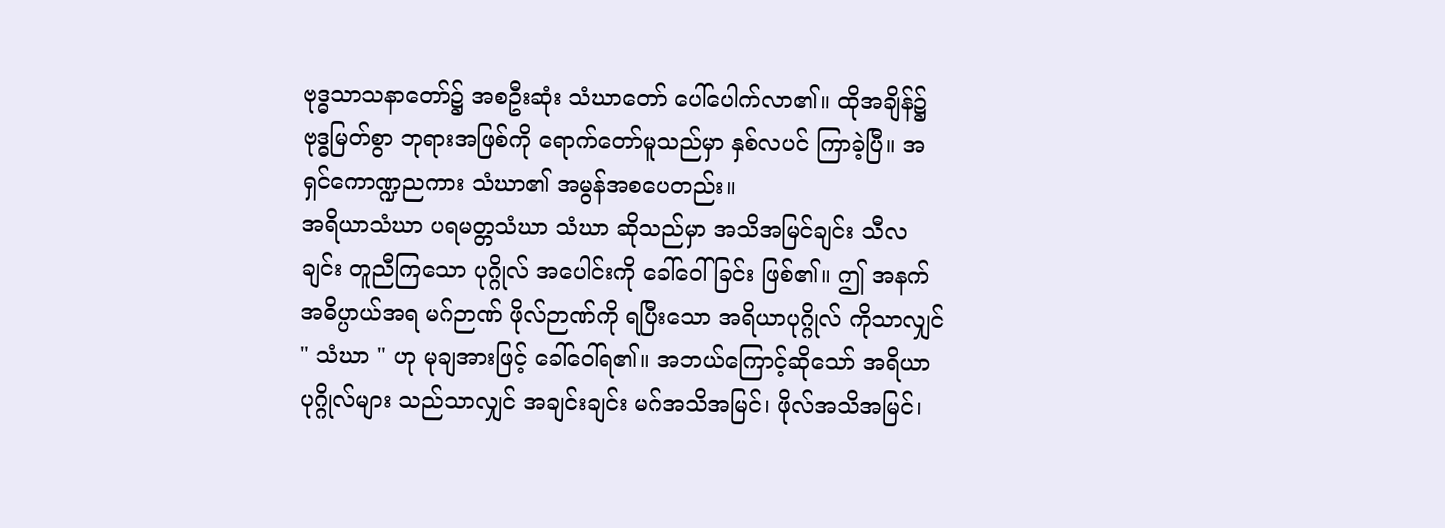ဗုဒ္ဓသာသနာတော်၌ အစဦးဆုံး သံဃာတော် ပေါ်ပေါက်လာ၏။ ထိုအချိန်၌ ဗုဒ္ဓမြတ်စွာ ဘုရားအဖြစ်ကို ရောက်တော်မူသည်မှာ နှစ်လပင် ကြာခဲ့ပြီ။ အရှင်ကောဏ္ဍညကား သံဃာ၏ အမွန်အစပေတည်း။
အရိယာသံဃာ ပရမတ္တသံဃာ သံဃာ ဆိုသည်မှာ အသိအမြင်ချင်း သီလချင်း တူညီကြသော ပုဂ္ဂိုလ် အပေါင်းကို ခေါ်ဝေါ်ခြင်း ဖြစ်၏။ ဤ အနက်အဓိပ္ပာယ်အရ မဂ်ဉာဏ် ဖိုလ်ဉာဏ်ကို ရပြီးသော အရိယာပုဂ္ဂိုလ် ကိုသာလျှင် " သံဃာ " ဟု မုချအားဖြင့် ခေါ်ဝေါ်ရ၏။ အဘယ်ကြောင့်ဆိုသော် အရိယာပုဂ္ဂိုလ်များ သည်သာလျှင် အချင်းချင်း မဂ်အသိအမြင်၊ ဖိုလ်အသိအမြင်၊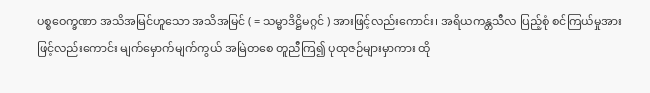ပစ္စဝေက္ခဏာ အသိအမြင်ဟူသော အသိအမြင် ( = သမ္မာဒိဋ္ဌိမဂ္ဂင် ) အားဖြင့်လည်းကောင်း၊ အရိယကန္တသီလ ပြည့်စုံ စင်ကြယ်မှုအားဖြင့်လည်းကောင်း မျက်မှောက်မျက်ကွယ် အမြဲတစေ တူညီကြ၍ ပုထုဇဉ်များမှာကား ထို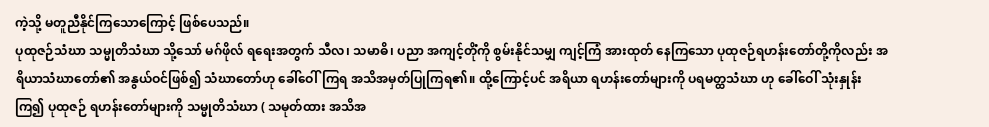ကဲ့သို့ မတူညီနိုင်ကြသောကြောင့် ဖြစ်ပေသည်။
ပုထုဇဉ်သံဃာ သမ္မုတိသံဃာ သို့သော် မဂ်ဖိုလ် ရရေးအတွက် သီလ၊ သမာဓိ၊ ပညာ အကျင့်တိုံကို စွမ်းနိုင်သမျှ ကျင့်ကြံ အားထုတ် နေကြသော ပုထုဇဉ်ရဟန်းတော်တို့ကိုလည်း အရိယာသံဃာတော်၏ အနွယ်ဝင်ဖြစ်၍ သံဃာတော်ဟု ခေါ်ဝေါ်ကြရ အသိအမှတ်ပြုကြရ၏။ ထို့ကြောင့်ပင် အရိယာ ရဟန်းတော်များကို ပရမတ္ထသံဃာ ဟု ခေါ်ဝေါ် သုံးနှုန်းကြ၍ ပုထုဇဉ် ရဟန်းတော်များကို သမ္မုတိသံဃာ ( သမုတ်ထား အသိအ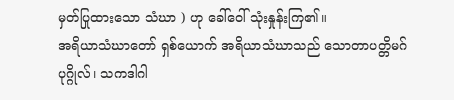မှတ်ပြုထားသော သံဃာ ) ဟု ခေါ်ဝေါ် သုံးနှုန်းကြ၏။
အရိယာသံဃာတော် ရှစ်ယောက် အရိယာသံဃာသည် သောတာပတ္တိမဂ်ပုဂ္ဂိုလ်၊ သကဒါဂါ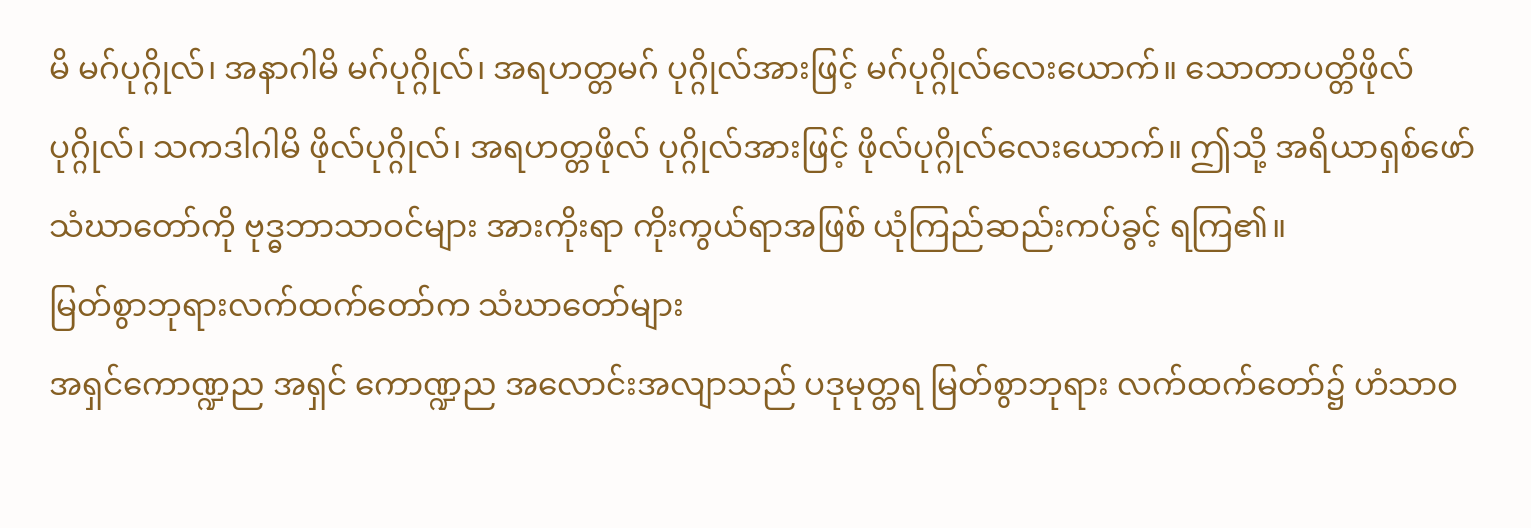မိ မဂ်ပုဂ္ဂိုလ်၊ အနာဂါမိ မဂ်ပုဂ္ဂိုလ်၊ အရဟတ္တမဂ် ပုဂ္ဂိုလ်အားဖြင့် မဂ်ပုဂ္ဂိုလ်လေးယောက်။ သောတာပတ္တိဖိုလ် ပုဂ္ဂိုလ်၊ သကဒါဂါမိ ဖိုလ်ပုဂ္ဂိုလ်၊ အရဟတ္တဖိုလ် ပုဂ္ဂိုလ်အားဖြင့် ဖိုလ်ပုဂ္ဂိုလ်လေးယောက်။ ဤသို့ အရိယာရှစ်ဖော် သံဃာတော်ကို ဗုဒ္ဓဘာသာဝင်များ အားကိုးရာ ကိုးကွယ်ရာအဖြစ် ယုံကြည်ဆည်းကပ်ခွင့် ရကြ၏။
မြတ်စွာဘုရားလက်ထက်တော်က သံဃာတော်များ
အရှင်ကောဏ္ဍည အရှင် ကောဏ္ဍည အလောင်းအလျာသည် ပဒုမုတ္တရ မြတ်စွာဘုရား လက်ထက်တော်၌ ဟံသာဝ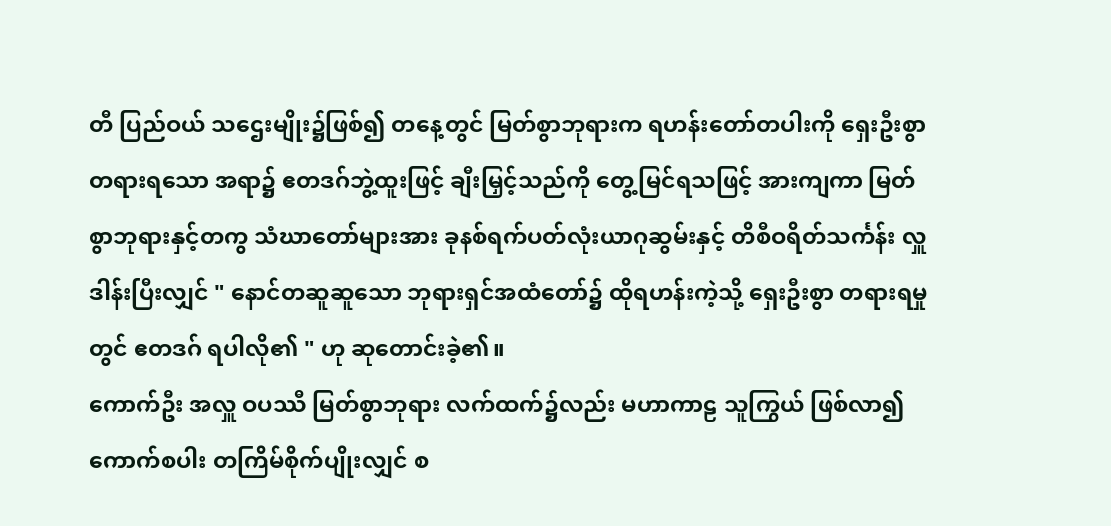တီ ပြည်ဝယ် သဌေးမျိုး၌ဖြစ်၍ တနေ့တွင် မြတ်စွာဘုရားက ရဟန်းတော်တပါးကို ရှေးဦးစွာ တရားရသော အရာ၌ ဧတဒဂ်ဘွဲ့ထူးဖြင့် ချီးမြှင့်သည်ကို တွေ့မြင်ရသဖြင့် အားကျကာ မြတ်စွာဘုရားနှင့်တကွ သံဃာတော်များအား ခုနစ်ရက်ပတ်လုံးယာဂုဆွမ်းနှင့် တိစီဝရိတ်သင်္ကန်း လှူဒါန်းပြီးလျှင် " နောင်တဆူဆူသော ဘုရားရှင်အထံတော်၌ ထိုရဟန်းကဲ့သို့ ရှေးဦးစွာ တရားရမှုတွင် ဧတဒဂ် ရပါလို၏ " ဟု ဆုတောင်းခဲ့၏။
ကောက်ဦး အလှူ ဝပဿီ မြတ်စွာဘုရား လက်ထက်၌လည်း မဟာကာဠ သူကြွယ် ဖြစ်လာ၍ ကောက်စပါး တကြိမ်စိုက်ပျိုးလျှင် စ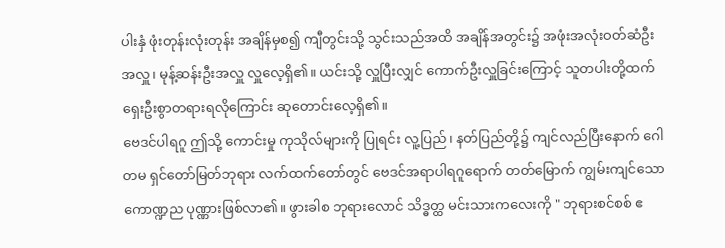ပါးနှံ ဖုံးတုန်းလုံးတုန်း အချိန်မှစ၍ ကျီတွင်းသို့ သွင်းသည်အထိ အချိန်အတွင်း၌ အဖုံးအလုံးဝတ်ဆံဦးအလှူ၊ မုန့်ဆန်းဦးအလှူ လှူလေ့ရှိ၏။ ယင်းသို့ လှူပြီးလျှင် ကောက်ဦးလှူခြင်းကြောင့် သူတပါးတို့ထက် ရှေးဦးစွာတရားရလိုကြောင်း ဆုတောင်းလေ့ရှိ၏။
ဗေဒင်ပါရဂူ ဤသို့ ကောင်းမှု ကုသိုလ်များကို ပြုရင်း လူ့ပြည်၊ နတ်ပြည်တို့၌ ကျင်လည်ပြီးနောက် ဂေါတမ ရှင်တော်မြတ်ဘုရား လက်ထက်တော်တွင် ဗေဒင်အရာပါရဂူရောက် တတ်မြောက် ကျွမ်းကျင်သော ကောဏ္ဍည ပုဏ္ဏားဖြစ်လာ၏။ ဖွားခါစ ဘုရားလောင် သိဒ္ဓတ္ထ မင်းသားကလေးကို " ဘုရားစင်စစ် ဧ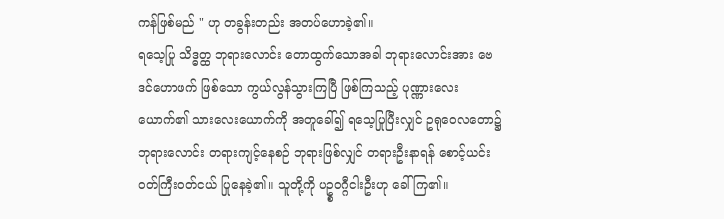ကန်ဖြစ်မည် " ဟု တခွန်းတည်း အတပ်ဟောခဲ့၏။
ရသေ့ပြု သိဒ္ဓတ္ထ ဘုရားလောင်း တောထွက်သောအခါ ဘုရားလောင်းအား ဗေဒင်ဟောဖက် ဖြစ်သော ကွယ်လွန်သွားကြပြီ ဖြစ်ကြသည့် ပုဏ္ဏားလေးယောက်၏ သားလေးယောက်ကို အတူခေါ်၍ ရသေ့ပြုပြီးလျှင် ဥရုဝေလတော၌ ဘုရားလောင်း တရားကျင့်နေစဉ် ဘုရားဖြစ်လျှင် တရားဦးနာရန် စောင့်ယင်း ဝတ်ကြီးဝတ်ငယ် ပြုနေခဲ့၏။ သူတို့ကို ပဥ္စဝဂ္ဂီငါးဦးဟု ခေါ်ကြ၏။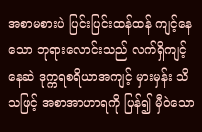အစာမစားပဲ ပြင်းပြင်းထန်ထန် ကျင့်နေသော ဘုရားလောင်းသည် လက်ရှိကျင့်နေဆဲ ဒုက္ကရစရိယာအကျင့် မှားမှန်း သိသဖြင့် အစာအာဟာရကို ပြန်၍ မှီဝဲသော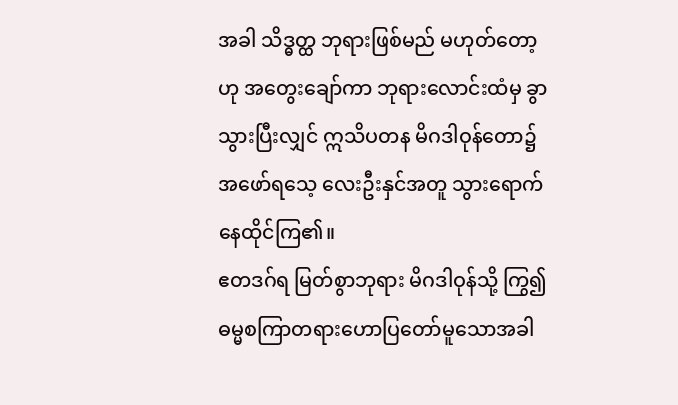အခါ သိဒ္ဓတ္ထ ဘုရားဖြစ်မည် မဟုတ်တော့ဟု အတွေးချော်ကာ ဘုရားလောင်းထံမှ ခွာသွားပြီးလျှင် ဣသိပတန မိဂဒါဝုန်တော၌ အဖော်ရသေ့ လေးဦးနှင်အတူ သွားရောက်နေထိုင်ကြ၏။
ဧတဒဂ်ရ မြတ်စွာဘုရား မိဂဒါဝုန်သို့ ကြွ၍ ဓမ္မစကြာတရားဟောပြတော်မူသောအခါ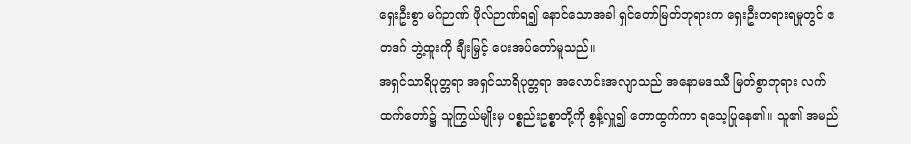ရှေးဦးစွာ မဂ်ဉာဏ် ဖိုလ်ဉာဏ်ရ၍ နောင်သောအခါ ရှင်တော်မြတ်ဘုရားက ရှေးဦးတရားရမှုတွင် ဧတဒဂ် ဘွဲ့ထူးကို ချီးမြှင့် ပေးအပ်တော်မူသည်။
အရှင်သာရိပုတ္တရာ အရှင်သာရိပုတ္တရာ အလောင်းအလျာသည် အနောမဒဿီ မြတ်စွာဘုရား လက်ထက်တော်၌ သူကြွယ်မျိုးမှ ပစ္စည်းဥစ္စာတို့ကို စွန့်လှူ၍ တောထွက်ကာ ရသေ့ပြုနေ၏။ သူ၏ အမည်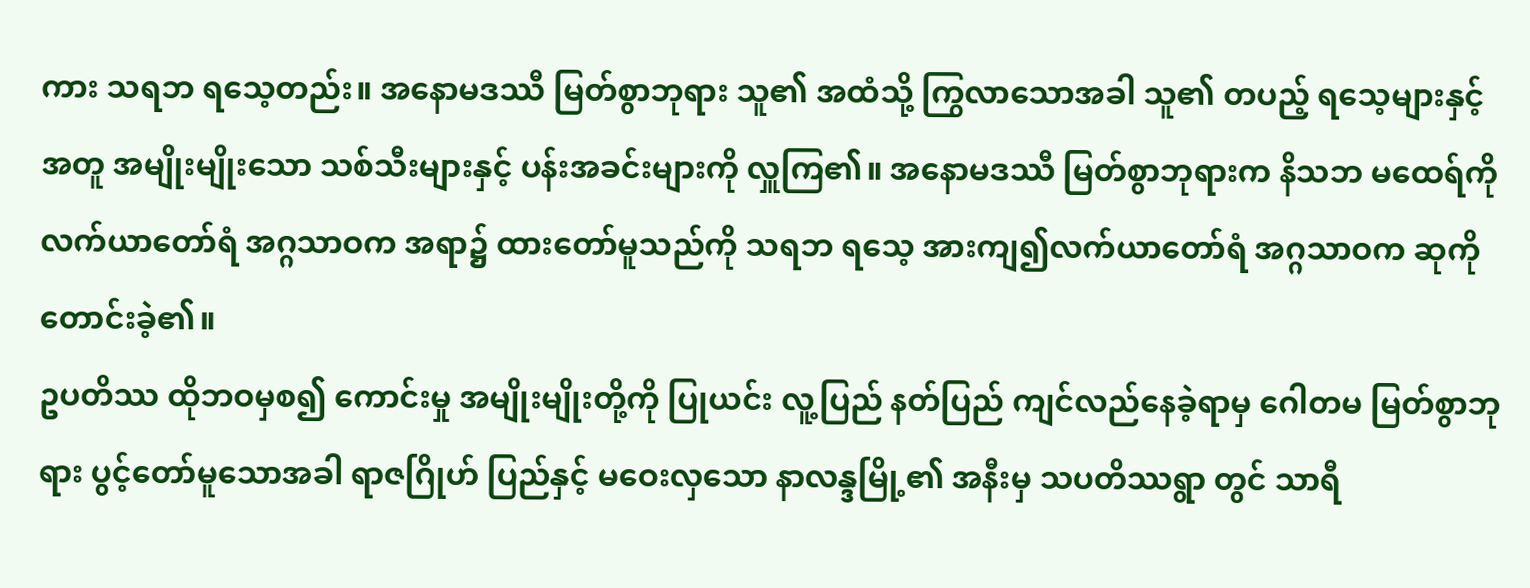ကား သရဘ ရသေ့တည်း။ အနောမဒဿီ မြတ်စွာဘုရား သူ၏ အထံသို့ ကြွလာသောအခါ သူ၏ တပည့် ရသေ့များနှင့်အတူ အမျိုးမျိုးသော သစ်သီးများနှင့် ပန်းအခင်းများကို လှူကြ၏။ အနောမဒဿီ မြတ်စွာဘုရားက နိသဘ မထေရ်ကို လက်ယာတော်ရံ အဂ္ဂသာဝက အရာ၌ ထားတော်မူသည်ကို သရဘ ရသေ့ အားကျ၍လက်ယာတော်ရံ အဂ္ဂသာဝက ဆုကို တောင်းခဲ့၏။
ဥပတိဿ ထိုဘဝမှစ၍ ကောင်းမှု အမျိုးမျိုးတို့ကို ပြုယင်း လူ့ပြည် နတ်ပြည် ကျင်လည်နေခဲ့ရာမှ ဂေါတမ မြတ်စွာဘုရား ပွင့်တော်မူသောအခါ ရာဇဂြိုဟ် ပြည်နှင့် မဝေးလှသော နာလန္ဒမြို့၏ အနီးမှ သပတိဿရွာ တွင် သာရီ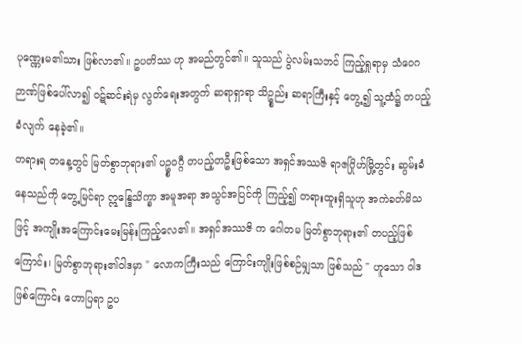ပုဏ္ဏေးမ၏သား ဖြစ်လာ၏။ ဥပတိဿ ဟု အမည်တွင်၏။ သူသည် ပွဲလမ်းသဘင် ကြည့်ရှုရာမှ သံဝေဂ ဉာဏ်ဖြစ်ပေါ်လာ၍ ဝဋ်ဆင်းရဲမှ လွတ်ရေးအတွက် ဆရာရှာရာ သိဥ္စည်း ဆရာကြီးနှင့် တွေ့၍ သူ့ထံ၌ တပည့်ခံလျက် နေခဲ့၏။
တရားရ တနေ့တွင် မြတ်စွာဘုရား၏ ပဥ္စဝဂ္ဂီ တပည့်တဦးဖြစ်သော အရှင်အဿဇိ ရာဇဂြိုဟ်မြို့တွင်း ဆွမ်းခံနေသည်ကို တွေ့မြင်ရာ ဣန္ဒြေသိက္ခာ အမူအရာ အသွင်အပြင်ကို ကြည့်၍ တရားထူးရှိသူဟု အကဲခတ်မိသဖြင့် အကျိုးအကြောင်းမေးမြန်းကြည့်လေ၏။ အရှင်အဿဇိ က ဂေါတမ မြတ်စွာဘုရား၏ တပည့်ဖြစ်ကြောင်း၊ မြတ်စွာဘုရား၏ဝါဒမှာ " လောကကြီးသည် ကြောင်းကျိုးဖြစ်စဉ်မျှသာ ဖြစ်သည် " ဟူသော ဝါဒဖြစ်ကြောင်း ဟောပြရာ ဥပ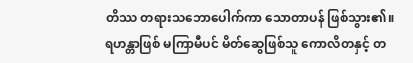တိဿ တရားသဘောပေါက်ကာ သောတာပန် ဖြစ်သွား၏။
ရဟန္တာဖြစ် မကြာမီပင် မိတ်ဆွေဖြစ်သူ ကောလိတနှင့် တ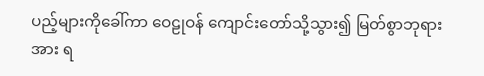ပည့်များကိုခေါ်ကာ ဝေဠုဝန် ကျောင်းတော်သို့သွား၍ မြတ်စွာဘုရားအား ရ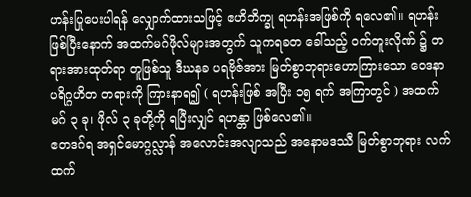ဟန်းပြုပေးပါရန် လျှောက်ထားသဖြင့် ဧဟိဘိက္ခု ရဟန်းအဖြစ်ကို ရလေ၏။ ရဟန်းဖြစ်ပြီးနောက် အထက်မဂ်ဖိုလ်များအတွက် သူကရခတ ခေါ်သည့် ဝက်တူးလိုဏ် ၌ တရားအားထုတ်ရာ တူဖြစ်သူ ဒီဃနခ ပရဗိုဇ်အား မြတ်စွာဘုရားဟောကြားသော ဝေဒနာပရိဂ္ဂဟိတ တရားကို ကြားနာရ၍ ( ရဟန်းဖြစ် အပြီး ၁၅ ရက် အကြာတွင် ) အထက်မဂ် ၃ ခု၊ ဖိုလ် ၃ ခုတို့ကို ရပြီးလျှင် ရဟန္တာ ဖြစ်လေ၏။
ဧတဒဂ်ရ အရှင်မောဂ္ဂလ္လာန် အလောင်းအလျာသည် အနောမဒဿီ မြတ်စွာဘုရား လက်ထက်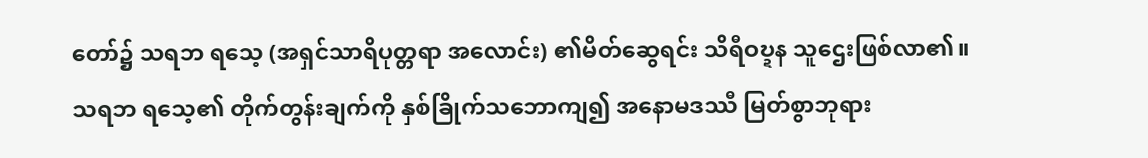တော်၌ သရဘ ရသေ့ (အရှင်သာရိပုတ္တရာ အလောင်း) ၏မိတ်ဆွေရင်း သိရီဝဎ္ဍန သူဌေးဖြစ်လာ၏။ သရဘ ရသေ့၏ တိုက်တွန်းချက်ကို နှစ်ခြိုက်သဘောကျ၍ အနောမဒဿီ မြတ်စွာဘုရား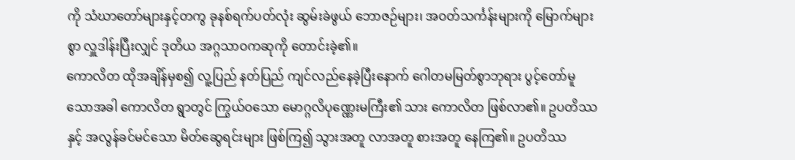ကို သံဃာတော်များနှင့်တကွ ခုနစ်ရက်ပတ်လုံး ဆွမ်းခဲဖွယ် ဘောဇဉ်များ၊ အဝတ်သင်္ကန်းများကို မြောက်များစွာ လှူဒါန်းပြီးလျှင် ဒုတိယ အဂ္ဂသာဝကဆုကို တောင်းခဲ့၏။
ကောလိတ ထိုအချိန်မှစ၍ လူ့ပြည် နတ်ပြည် ကျင်လည်နေခဲ့ပြီးနောက် ဂေါတမမြတ်စွာဘုရား ပွင့်တော်မူသောအခါ ကောလိတ ရွာတွင် ကြွယ်ဝသော မောဂ္ဂလိပုဏ္ဏေးမကြီး၏ သား ကောလိတ ဖြစ်လာ၏။ ဥပတိဿ နှင့် အလွန်ခင်မင်သော မိတ်ဆွေရင်းများ ဖြစ်ကြ၍ သွားအတူ လာအတူ စားအတူ နေကြ၏။ ဥပတိဿ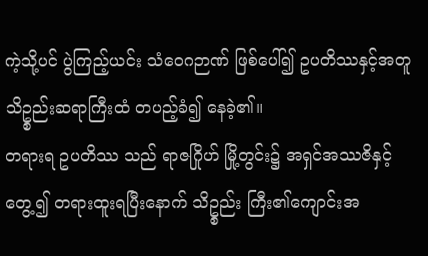ကဲ့သို့ပင် ပွဲကြည့်ယင်း သံဝေဂဉာဏ် ဖြစ်ပေါ်၍ ဥပတိဿနှင့်အတူ သိဥ္စည်းဆရာကြီးထံ တပည့်ခံ၍ နေခဲ့၏။
တရားရ ဥပတိဿ သည် ရာဇဂြိုဟ် မြို့တွင်း၌ အရှင်အဿဇိနှင့်တွေ့၍ တရားထူးရပြီးနောက် သိဥ္စည်း ကြီး၏ကျောင်းအ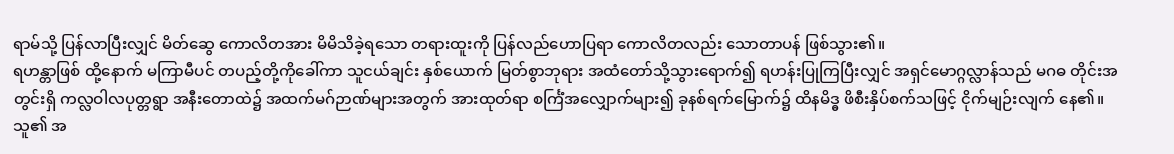ရာမ်သို့ ပြန်လာပြီးလျှင် မိတ်ဆွေ ကောလိတအား မိမိသိခဲ့ရသော တရားထူးကို ပြန်လည်ဟောပြရာ ကောလိတလည်း သောတာပန် ဖြစ်သွား၏။
ရဟန္တာဖြစ် ထို့နောက် မကြာမီပင် တပည့်တို့ကိုခေါ်ကာ သူငယ်ချင်း နှစ်ယောက် မြတ်စွာဘုရား အထံတော်သို့သွားရောက်၍ ရဟန်းပြုကြပြီးလျှင် အရှင်မောဂ္ဂလ္လာန်သည် မဂဓ တိုင်းအတွင်းရှိ ကလ္လဝါလပုတ္တရွာ အနီးတောထဲ၌ အထက်မဂ်ဉာဏ်များအတွက် အားထုတ်ရာ စင်္ကြံအလျှောက်များ၍ ခုနစ်ရက်မြောက်၌ ထိနမိဒ္ဓ ဖိစီးနှိပ်စက်သဖြင့် ငိုက်မျဉ်းလျက် နေ၏။ သူ၏ အ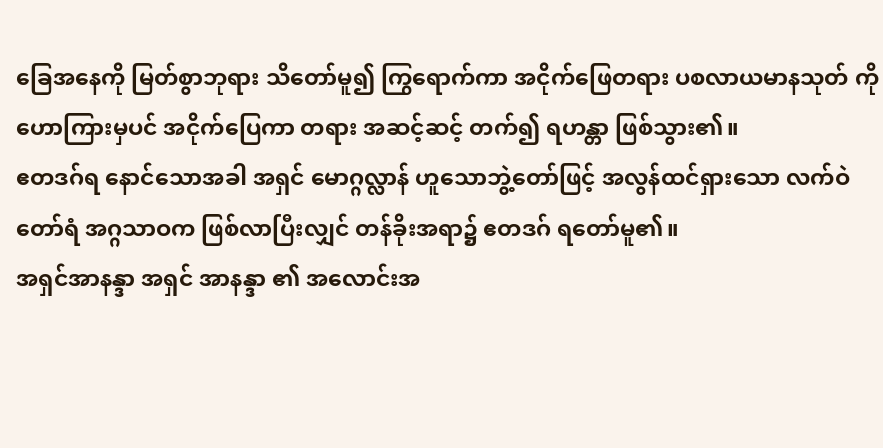ခြေအနေကို မြတ်စွာဘုရား သိတော်မူ၍ ကြွရောက်ကာ အငိုက်ဖြေတရား ပစလာယမာနသုတ် ကိုဟောကြားမှပင် အငိုက်ပြေကာ တရား အဆင့်ဆင့် တက်၍ ရဟန္တာ ဖြစ်သွား၏။
ဧတဒဂ်ရ နောင်သောအခါ အရှင် မောဂ္ဂလ္လာန် ဟူသောဘွဲ့တော်ဖြင့် အလွန်ထင်ရှားသော လက်ဝဲတော်ရံ အဂ္ဂသာဝက ဖြစ်လာပြီးလျှင် တန်ခိုးအရာ၌ ဧတဒဂ် ရတော်မူ၏။
အရှင်အာနန္ဒာ အရှင် အာနန္ဒာ ၏ အလောင်းအ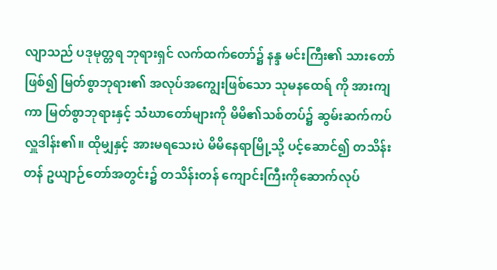လျာသည် ပဒုမုတ္တရ ဘုရားရှင် လက်ထက်တော်၌ နန္ဒ မင်းကြီး၏ သားတော်ဖြစ်၍ မြတ်စွာဘုရား၏ အလုပ်အကျွေးဖြစ်သော သုမနထေရ် ကို အားကျကာ မြတ်စွာဘုရားနှင့် သံဃာတော်များကို မိမိ၏သစ်တပ်၌ ဆွမ်းဆက်ကပ် လှူဒါန်း၏။ ထိုမျှနှင့် အားမရသေးပဲ မိမိနေရာမြို့သို့ ပင့်ဆောင်၍ တသိန်းတန် ဥယျာဉ်တော်အတွင်း၌ တသိန်းတန် ကျောင်းကြီးကိုဆောက်လုပ်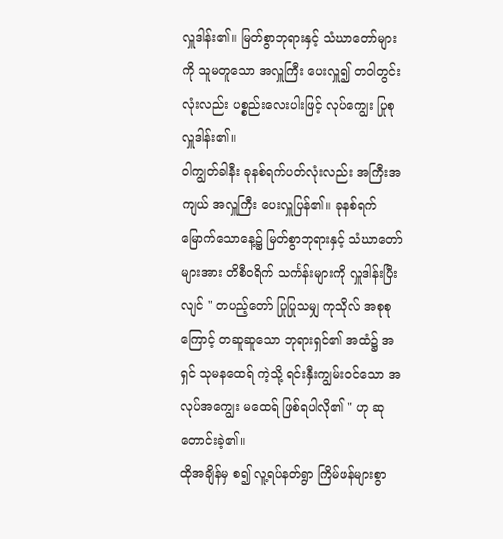လှူဒါန်း၏။ မြတ်စွာဘုရားနှင့် သံဃာတော်များကို သူမတူသော အလှူကြီး ပေးလှူ၍ တဝါတွင်းလုံးလည်း ပစ္စည်းလေးပါးဖြင့် လုပ်ကျွေး ပြုစု လှူဒါန်း၏။
ဝါကျွတ်ခါနီး ခုနစ်ရက်ပတ်လုံးလည်း အကြီးအကျယ် အလှူကြီး ပေးလှူပြန်၏။ ခုနစ်ရက်မြောက်သောနေ့၌ မြတ်စွာဘုရားနှင့် သံဃာတော်များအား တိစီဝရိက် သင်္ကန်းများကို လှူဒါန်းပြီးလျင် " တပည့်တော် ပြုပြုသမျှ ကုသိုလ် အစုစုကြောင့် တဆူဆူသော ဘုရားရှင်၏ အထံ၌ အရှင် သုမနထေရ် ကဲ့သို့ ရင်းနှီးကျွမ်းဝင်သော အလုပ်အကျွေး မထေရ် ဖြစ်ရပါလို၏ " ဟု ဆုတောင်းခဲ့၏။
ထိုအချိန်မှ စ၍ လူ့ရပ်နတ်ရွာ ကြိမ်ဖန်များစွာ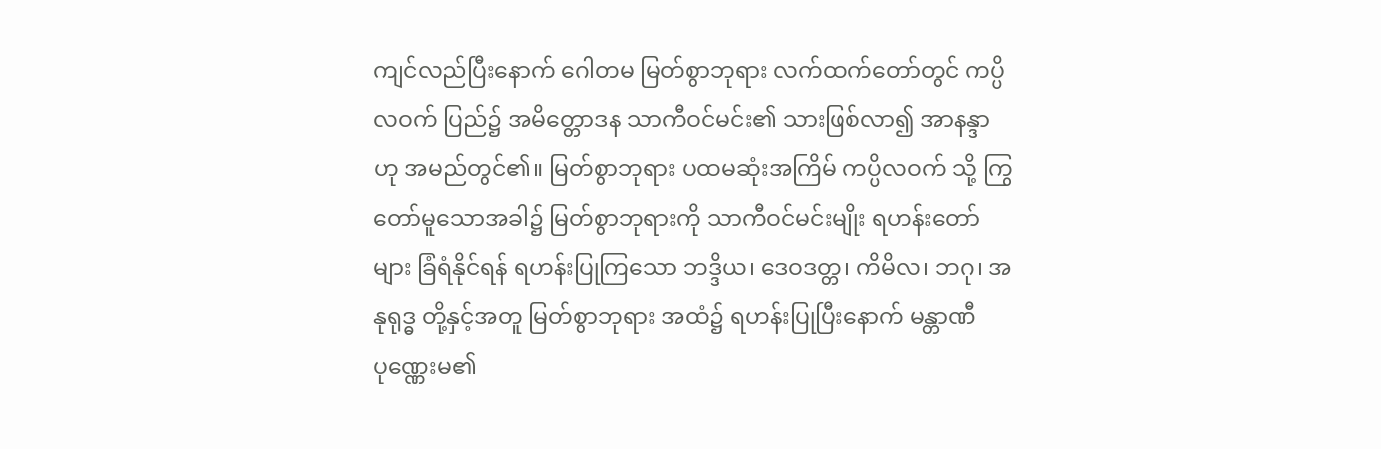ကျင်လည်ပြီးနောက် ဂေါတမ မြတ်စွာဘုရား လက်ထက်တော်တွင် ကပ္ပိလဝက် ပြည်၌ အမိတ္တောဒန သာကီဝင်မင်း၏ သားဖြစ်လာ၍ အာနန္ဒာ ဟု အမည်တွင်၏။ မြတ်စွာဘုရား ပထမဆုံးအကြိမ် ကပ္ပိလဝက် သို့ ကြွတော်မူသောအခါ၌ မြတ်စွာဘုရားကို သာကီဝင်မင်းမျိုး ရဟန်းတော်များ ခြံရံနိုင်ရန် ရဟန်းပြုကြသော ဘဒ္ဒိယ၊ ဒေဝဒတ္တ၊ ကိမိလ၊ ဘဂု၊ အနုရုဒ္ဓ တို့နှင့်အတူ မြတ်စွာဘုရား အထံ၌ ရဟန်းပြုပြီးနောက် မန္တာဏီပုဏ္ဏေးမ၏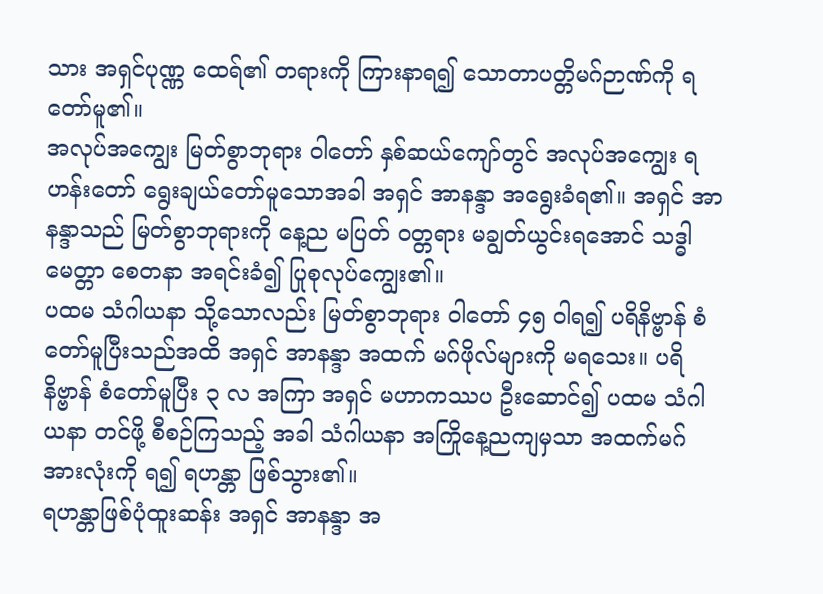သား အရှင်ပုဏ္ဏ ထေရ်၏ တရားကို ကြားနာရ၍ သောတာပတ္တိမဂ်ဉာဏ်ကို ရတော်မူ၏။
အလုပ်အကျွေး မြတ်စွာဘုရား ဝါတော် နှစ်ဆယ်ကျော်တွင် အလုပ်အကျွေး ရဟန်းတော် ရွေးချယ်တော်မူသောအခါ အရှင် အာနန္ဒာ အရွေးခံရ၏။ အရှင် အာနန္ဒာသည် မြတ်စွာဘုရားကို နေ့ည မပြတ် ဝတ္တရား မချွတ်ယွင်းရအောင် သဒ္ဓါ မေတ္တာ စေတနာ အရင်းခံ၍ ပြုစုလုပ်ကျွေး၏။
ပထမ သံဂါယနာ သို့သောလည်း မြတ်စွာဘုရား ဝါတော် ၄၅ ဝါရ၍ ပရိနိဗ္ဗာန် စံတော်မူပြီးသည်အထိ အရှင် အာနန္ဒာ အထက် မဂ်ဖိုလ်များကို မရသေး။ ပရိနိဗ္ဗာန် စံတော်မူပြီး ၃ လ အကြာ အရှင် မဟာကဿပ ဦးဆောင်၍ ပထမ သံဂါယနာ တင်ဖို့ စီစဉ်ကြသည့် အခါ သံဂါယနာ အကြိုနေ့ညကျမှသာ အထက်မဂ် အားလုံးကို ရ၍ ရဟန္တာ ဖြစ်သွား၏။
ရဟန္တာဖြစ်ပုံထူးဆန်း အရှင် အာနန္ဒာ အ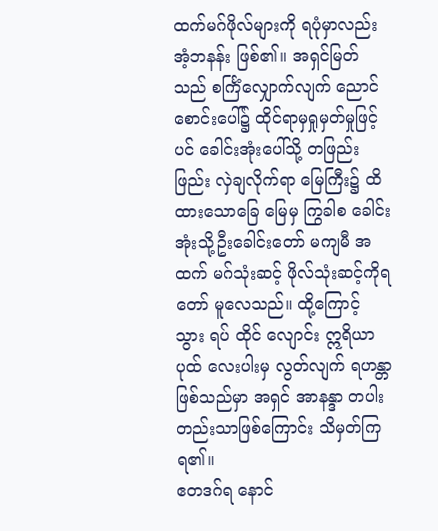ထက်မဂ်ဖိုလ်များကို ရပုံမှာလည်း အံ့ဘနန်း ဖြစ်၏။ အရှင်မြတ်သည် စင်္ကြံလျှောက်လျက် ညောင်စောင်းပေါ်၌ ထိုင်ရာမှရှုမှတ်မှုဖြင့်ပင် ခေါင်းအုံးပေါ်သို့ တဖြည်းဖြည်း လှဲချလိုက်ရာ မြေကြီး၌ ထိထားသောခြေ မြေမှ ကြွခါစ ခေါင်းအုံးသို့ဦးခေါင်းတော် မကျမီ အထက် မဂ်သုံးဆင့် ဖိုလ်သုံးဆင့်ကိုရတော် မူလေသည်။ ထို့ကြောင့် သွား ရပ် ထိုင် လျောင်း ဣရိယာပုထ် လေးပါးမှ လွတ်လျက် ရဟန္တာ ဖြစ်သည်မှာ အရှင် အာနန္ဒာ တပါးတည်းသာဖြစ်ကြောင်း သိမှတ်ကြရ၏။
ဧတဒဂ်ရ နောင်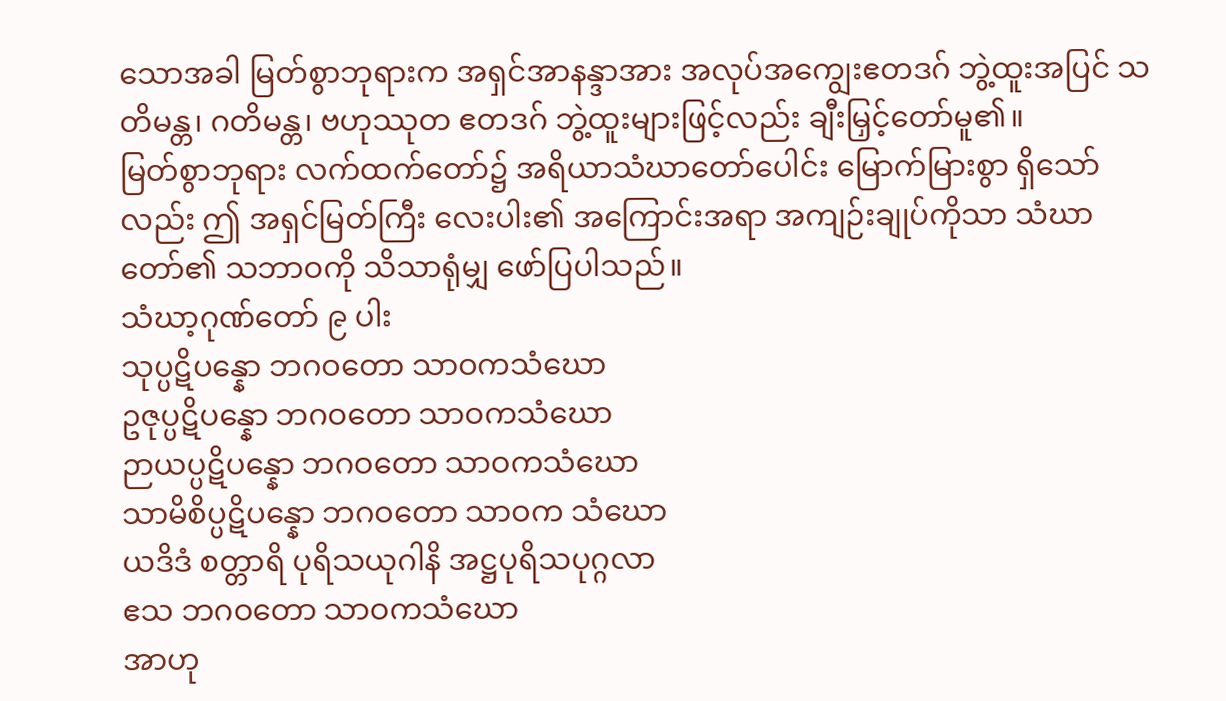သောအခါ မြတ်စွာဘုရားက အရှင်အာနန္ဒာအား အလုပ်အကျွေးဧတဒဂ် ဘွဲ့ထူးအပြင် သတိမန္တ၊ ဂတိမန္တ၊ ဗဟုဿုတ ဧတဒဂ် ဘွဲ့ထူးများဖြင့်လည်း ချီးမြှင့်တော်မူ၏။
မြတ်စွာဘုရား လက်ထက်တော်၌ အရိယာသံဃာတော်ပေါင်း မြောက်မြားစွာ ရှိသော်လည်း ဤ အရှင်မြတ်ကြီး လေးပါး၏ အကြောင်းအရာ အကျဉ်းချုပ်ကိုသာ သံဃာတော်၏ သဘာဝကို သိသာရုံမျှ ဖော်ပြပါသည်။
သံဃာ့ဂုဏ်တော် ၉ ပါး
သုပ္ပဋိပန္နော ဘဂဝတော သာဝကသံဃော
ဥဇုပ္ပဋိပန္နော ဘဂဝတော သာဝကသံဃော
ဉာယပ္ပဋိပန္နော ဘဂဝတော သာဝကသံဃော
သာမိစိပ္ပဋိပန္နော ဘဂဝတော သာဝက သံဃော
ယဒိဒံ စတ္တာရိ ပုရိသယုဂါနိ အဋ္ဌပုရိသပုဂ္ဂလာ
ဧသ ဘဂဝတော သာဝကသံဃော
အာဟု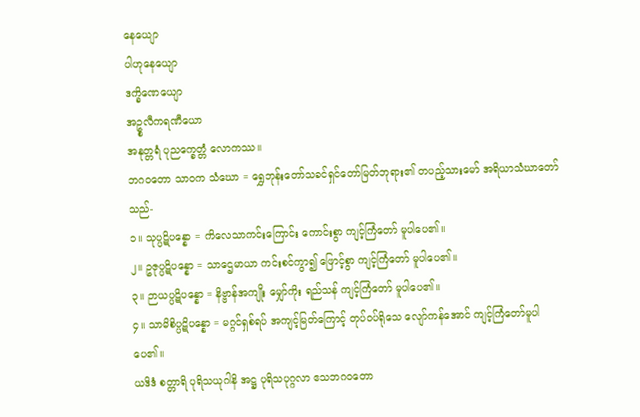နေယျော
ပါဟုနေယျော
ဒက္ခိဏေယျော
အဥ္စလီကရဏီယော
အနုတ္တရံ ပုညက္ခေတ္တံ လောကဿ။
ဘဂဝတော သာဝက သံဃော = ရွှေဘုန်းတော်သခင်ရှင်တော်မြတ်ဘုရား၏ တပည့်သားမော် အရိယာသံဃာတော်သည်-
၁။ သုပ္ပဋိပန္နော = ကိလေသာကင်းကြောင်း ကောင်းစွာ ကျင့်ကြံတော် မူပါပေ၏။
၂။ ဥဇုပ္ပဋိပန္နော = သာဌေမာယာ ကင်းစင်ကွာ၍ ဖြောင့်စွာ ကျင့်ကြံတော် မူပါပေ၏။
၃။ ဉာယပ္ပဋိပန္နော = နိဗ္ဗာန်အကျိုး မျှော်ကိုး ရည်သန် ကျင့်ကြံတော် မူပါပေ၏။
၄။ သာမိစိပ္ပဋိပန္နော = မဂ္ဂင်ရှစ်ရပ် အကျင့်မြတ်ကြောင့် တုပ်ဝပ်ရိုသေ လျော်ကန်အောင် ကျင့်ကြံတော်မူပါပေ၏။
ယဒိဒံ စတ္တာရိ ပုရိသယုဂါနိ အဋ္ဌ ပုရိသပုဂ္ဂလာ ဧသဘဂဝတော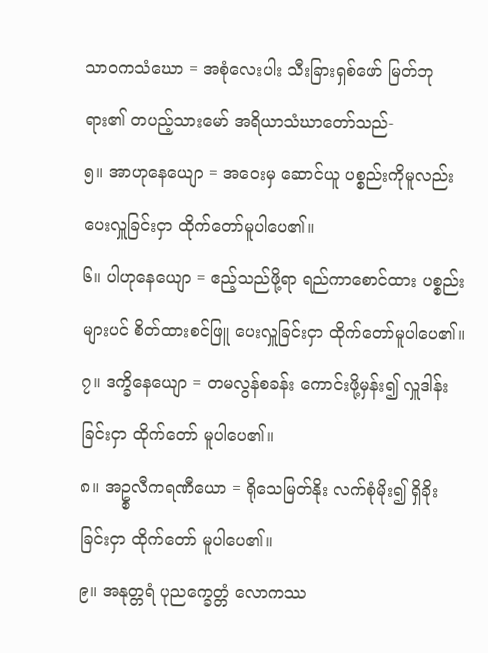သာဝကသံဃော = အစုံလေးပါး သီးခြားရှစ်ဖော် မြတ်ဘုရား၏ တပည့်သားမော် အရိယာသံဃာတော်သည်-
၅။ အာဟုနေယျော = အဝေးမှ ဆောင်ယူ ပစ္စည်းကိုမူလည်း ပေးလှူခြင်းငှာ ထိုက်တော်မူပါပေ၏။
၆။ ပါဟုနေယျော = ဧည့်သည်ဖို့ရာ ရည်ကာစောင်ထား ပစ္စည်းများပင် စိတ်ထားစင်ဖြူ ပေးလှူခြင်းငှာ ထိုက်တော်မူပါပေ၏။
၇။ ဒက္ခိနေယျော = တမလွန်စခန်း ကောင်းဖို့မှန်း၍ လှူဒါန်းခြင်းငှာ ထိုက်တော် မူပါပေ၏။
၈။ အဥ္စလီကရဏီယော = ရိုသေမြတ်နိုး လက်စုံမိုး၍ ရှိခိုးခြင်းငှာ ထိုက်တော် မူပါပေ၏။
၉။ အနုတ္တရံ ပုညက္ခေတ္တံ လောကဿ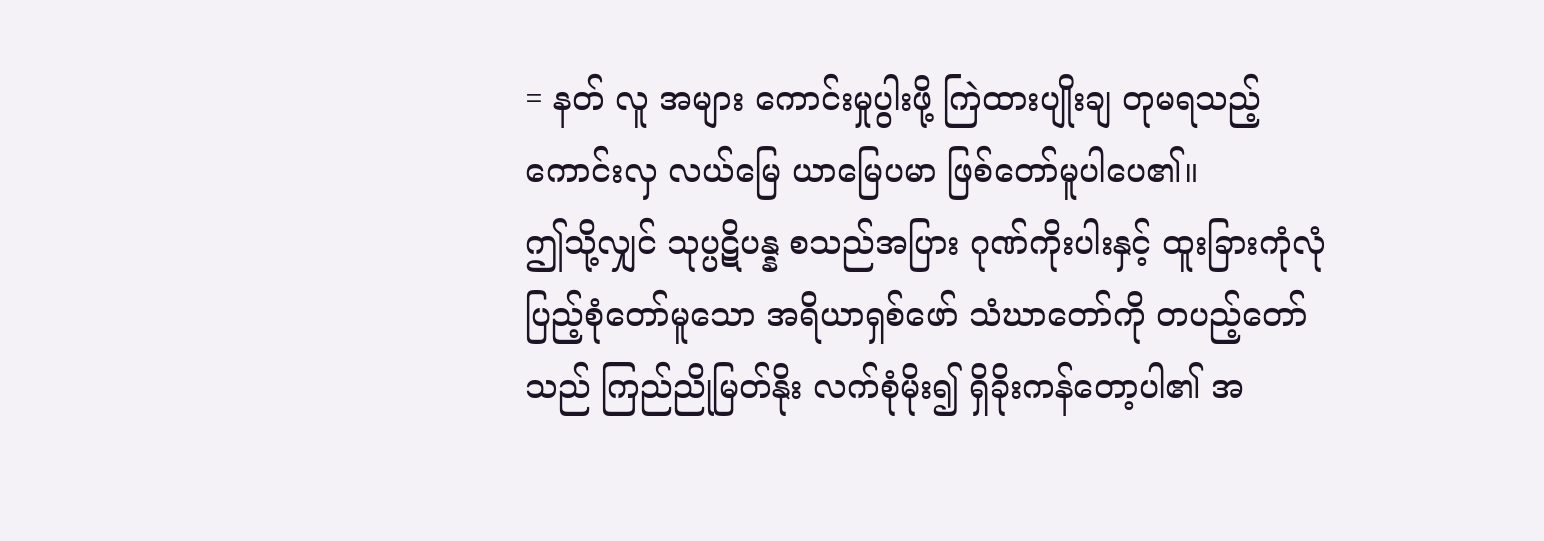= နတ် လူ အများ ကောင်းမှုပွါးဖို့ ကြဲထားပျိုးချ တုမရသည့် ကောင်းလှ လယ်မြေ ယာမြေပမာ ဖြစ်တော်မူပါပေ၏။
ဤသို့လျှင် သုပ္ပဋိပန္န စသည်အပြား ဂုဏ်ကိုးပါးနှင့် ထူးခြားကုံလုံ ပြည့်စုံတော်မူသော အရိယာရှစ်ဖော် သံဃာတော်ကို တပည့်တော်သည် ကြည်ညိုမြတ်နိုး လက်စုံမိုး၍ ရှိခိုးကန်တော့ပါ၏ အ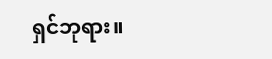ရှင်ဘုရား။